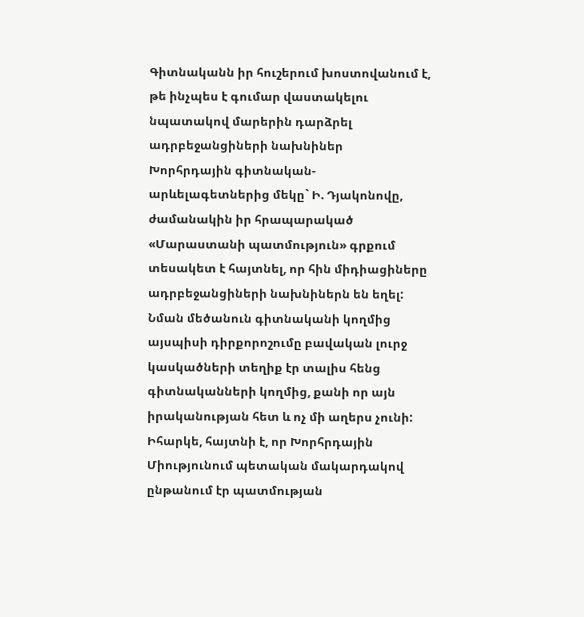Գիտնականն իր հուշերում խոստովանում է, թե ինչպես է գումար վաստակելու նպատակով մարերին դարձրել ադրբեջանցիների նախնիներ
Խորհրդային գիտնական-արևելագետներից մեկը` Ի. Դյակոնովը, ժամանակին իր հրապարակած «Մարաստանի պատմություն» գրքում տեսակետ է հայտնել, որ հին միդիացիները ադրբեջանցիների նախնիներն են եղել:
Նման մեծանուն գիտնականի կողմից այսպիսի դիրքորոշումը բավական լուրջ կասկածների տեղիք էր տալիս հենց գիտնականների կողմից, քանի որ այն իրականության հետ և ոչ մի աղերս չունի:
Իհարկե, հայտնի է, որ Խորհրդային Միությունում պետական մակարդակով ընթանում էր պատմության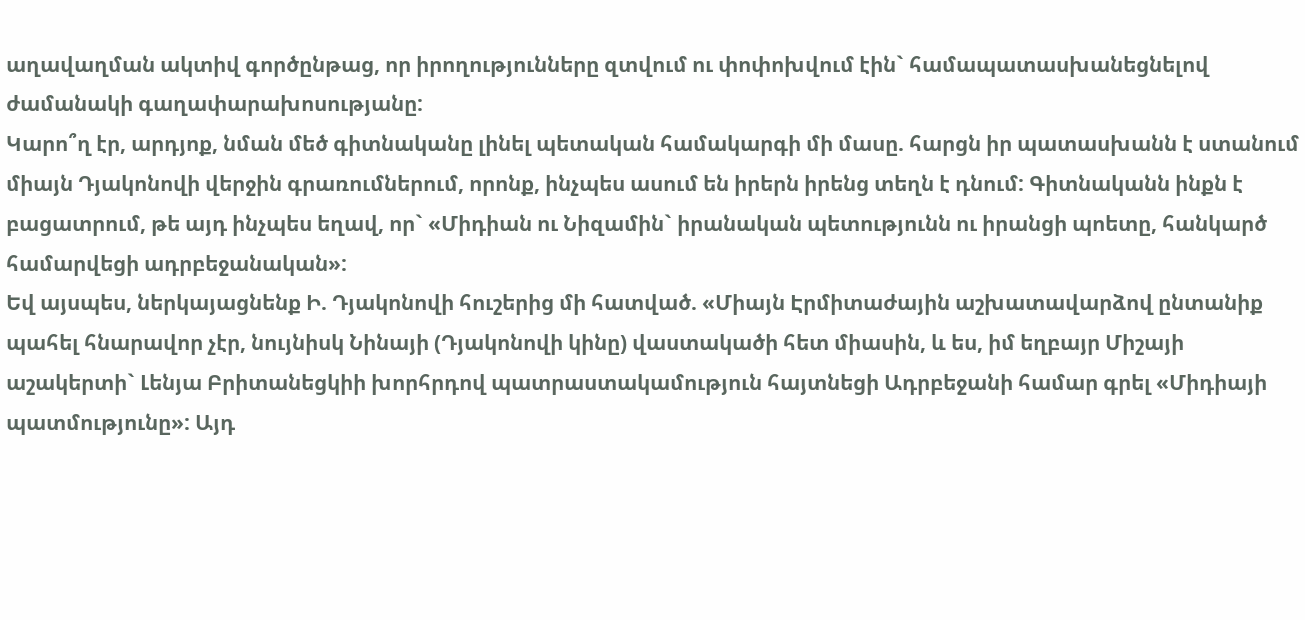աղավաղման ակտիվ գործընթաց, որ իրողությունները զտվում ու փոփոխվում էին` համապատասխանեցնելով ժամանակի գաղափարախոսությանը:
Կարո՞ղ էր, արդյոք, նման մեծ գիտնականը լինել պետական համակարգի մի մասը. հարցն իր պատասխանն է ստանում միայն Դյակոնովի վերջին գրառումներում, որոնք, ինչպես ասում են իրերն իրենց տեղն է դնում: Գիտնականն ինքն է բացատրում, թե այդ ինչպես եղավ, որ` «Միդիան ու Նիզամին` իրանական պետությունն ու իրանցի պոետը, հանկարծ համարվեցի ադրբեջանական»:
Եվ այսպես, ներկայացնենք Ի. Դյակոնովի հուշերից մի հատված. «Միայն Էրմիտաժային աշխատավարձով ընտանիք պահել հնարավոր չէր, նույնիսկ Նինայի (Դյակոնովի կինը) վաստակածի հետ միասին, և ես, իմ եղբայր Միշայի աշակերտի` Լենյա Բրիտանեցկիի խորհրդով պատրաստակամություն հայտնեցի Ադրբեջանի համար գրել «Միդիայի պատմությունը»: Այդ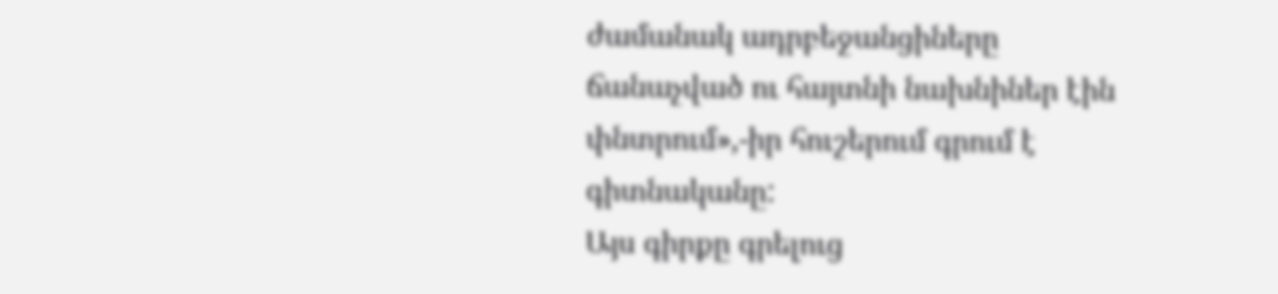ժամանակ ադրբեջանցիները ճանաչված ու հայտնի նախնիներ էին փնտրում»,-իր հուշերում գրում է գիտնականը:
Այս գիրքը գրելուց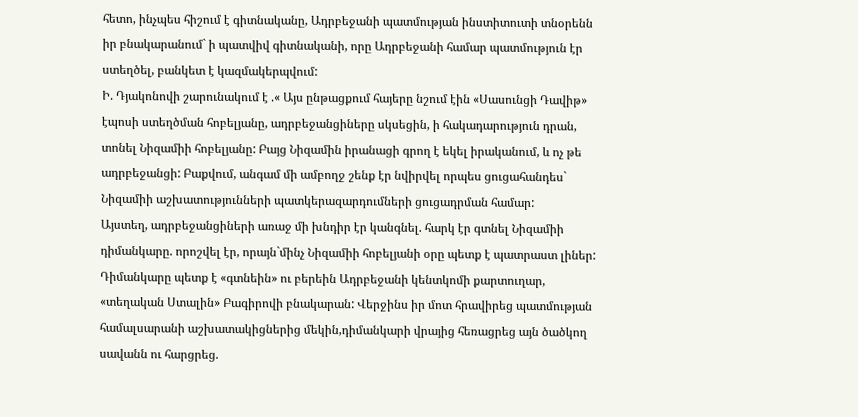հետո, ինչպես հիշում է գիտնականը, Ադրբեջանի պատմության ինստիտուտի տնօրենն իր բնակարանում` ի պատվիվ գիտնականի, որը Ադրբեջանի համար պատմություն էր ստեղծել, բանկետ է կազմակերպվում:
Ի. Դյակոնովի շարունակում է .« Այս ընթացքում հայերը նշում էին «Սասունցի Դավիթ» էպոսի ստեղծման հոբելյանը, ադրբեջանցիները սկսեցին, ի հակադարություն դրան, տոնել Նիզամիի հոբելյանը: Բայց Նիզամին իրանացի գրող է եկել իրականում, և ոչ թե ադրբեջանցի: Բաքվում, անգամ մի ամբողջ շենք էր նվիրվել որպես ցուցահանդես` Նիզամիի աշխատությունների պատկերազարդումների ցուցադրման համար:
Այստեղ, ադրբեջանցիների առաջ մի խնդիր էր կանգնել. հարկ էր գտնել Նիզամիի դիմանկարը. որոշվել էր, որայն`մինչ Նիզամիի հոբելյանի օրը պետք է պատրաստ լիներ: Դիմանկարը պետք է «գտնեին» ու բերեին Ադրբեջանի կենտկոմի քարտուղար, «տեղական Ստալին» Բագիրովի բնակարան: Վերջինս իր մոտ հրավիրեց պատմության համալսարանի աշխատակիցներից մեկին,դիմանկարի վրայից հեռացրեց այն ծածկող սավանն ու հարցրեց.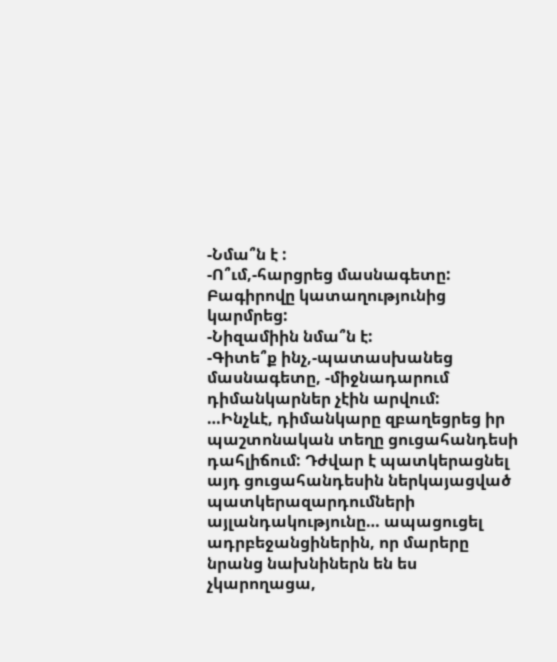-Նմա՞ն է :
-Ո՞ւմ,-հարցրեց մասնագետը: Բագիրովը կատաղությունից կարմրեց:
-Նիզամիին նմա՞ն է:
-Գիտե՞ք ինչ,-պատասխանեց մասնագետը, -միջնադարում դիմանկարներ չէին արվում:
…Ինչևէ, դիմանկարը զբաղեցրեց իր պաշտոնական տեղը ցուցահանդեսի դահլիճում: Դժվար է պատկերացնել այդ ցուցահանդեսին ներկայացված պատկերազարդումների այլանդակությունը… ապացուցել ադրբեջանցիներին, որ մարերը նրանց նախնիներն են ես չկարողացա,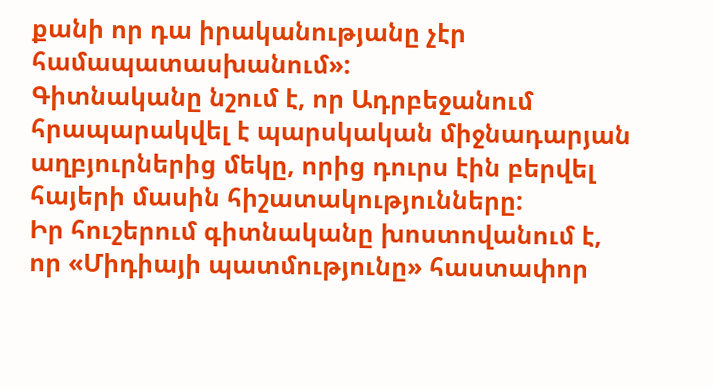քանի որ դա իրականությանը չէր համապատասխանում»:
Գիտնականը նշում է, որ Ադրբեջանում հրապարակվել է պարսկական միջնադարյան աղբյուրներից մեկը, որից դուրս էին բերվել հայերի մասին հիշատակությունները:
Իր հուշերում գիտնականը խոստովանում է, որ «Միդիայի պատմությունը» հաստափոր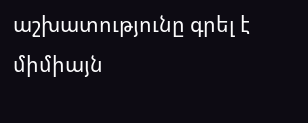աշխատությունը գրել է միմիայն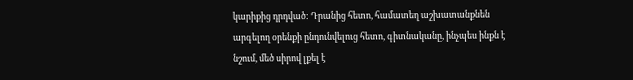կարիքից դրդված: Դրանից հետո, համատեղ աշխատանքնեն արգելող օրենքի ընդունվելուց հետո, գիտնականը, ինչպես ինքն է նշում, մեծ սիրով լքել է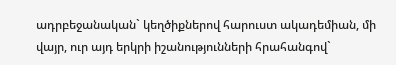ադրբեջանական` կեղծիքներով հարուստ ակադեմիան, մի վայր, ուր այդ երկրի իշանությունների հրահանգով`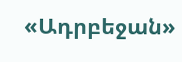«Ադրբեջան»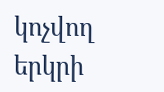կոչվող երկրի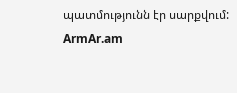պատմությունն էր սարքվում:
ArmAr.am